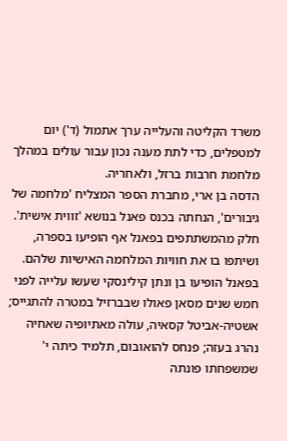משרד הקליטה והעלייה ערך אתמול (ד') יום למטפלים, כדי לתת מענה נכון עבור עולים במהלך מלחמת חרבות ברזל, ולאחריה.
הדסה בן ארי, מחברת הספר המצליח 'מלחמה של גיבורים', הנחתה בכנס פאנל בנושא 'זווית אישית'. חלק מהמשתתפים בפאנל אף הופיעו בספרה, ושיתפו בו את חוויות המלחמה האישיות שלהם.
בפאנל הופיעו בן ונתן קילינסקי שעשו עלייה לפני חמש שנים מסאן פאולו שבברזיל במטרה להתגייס; אשטיה-אביטל קסאיה, עולה מאתיופיה שאחיה נהרג בעזה; פנחס להואובום, תלמיד כיתה י' שמשפחתו פונתה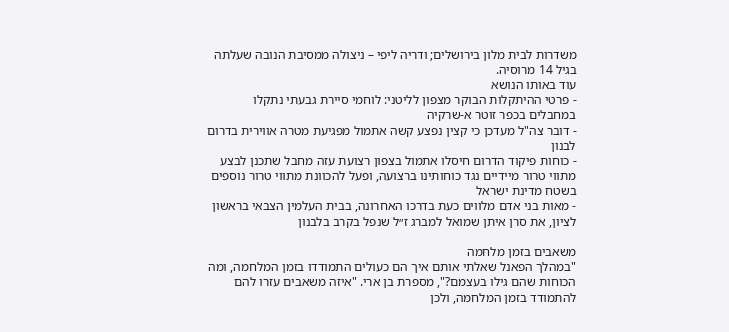משדרות לבית מלון בירושלים; ודריה ליפי – ניצולה ממסיבת הנובה שעלתה בגיל 14 מרוסיה.
עוד באותו הנושא
- פרטי ההיתקלות הבוקר מצפון לליטני: לוחמי סיירת גבעתי נתקלו במחבלים בכפר זוטר א-שרקיה
- דובר צה"ל מעדכן כי קצין נפצע קשה אתמול מפגיעת מטרה אווירית בדרום לבנון
- כוחות פיקוד הדרום חיסלו אתמול בצפון רצועת עזה מחבל שתכנן לבצע מתווי טרור מיידיים נגד כוחותינו ברצועה, ופעל להכוונת מתווי טרור נוספים בשטח מדינת ישראל
- מאות בני אדם מלווים כעת בדרכו האחרונה, בבית העלמין הצבאי בראשון לציון, את סרן איתן שמואל למברג ז״ל שנפל בקרב בלבנון

משאבים בזמן מלחמה
"במהלך הפאנל שאלתי אותם איך הם כעולים התמודדו בזמן המלחמה, ומה הכוחות שהם גילו בעצמם?", מספרת בן ארי. "איזה משאבים עזרו להם להתמודד בזמן המלחמה, ולכן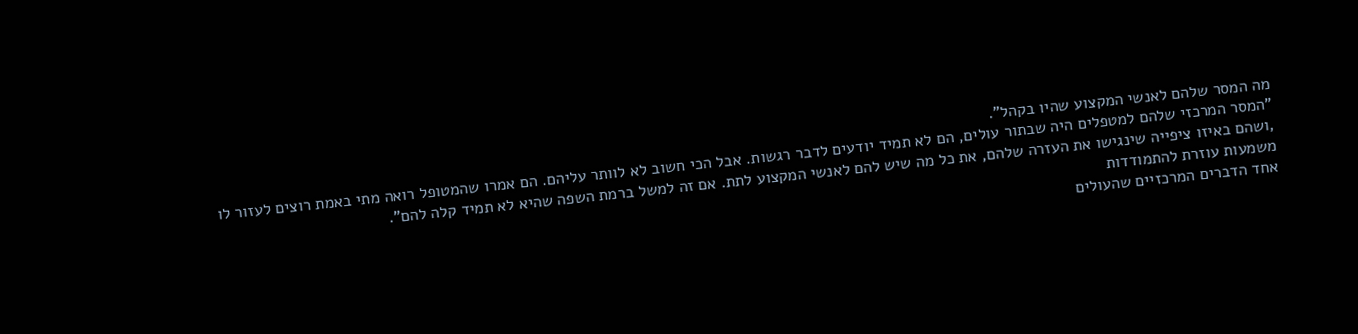מה המסר שלהם לאנשי המקצוע שהיו בקהל".
"המסר המרכזי שלהם למטפלים היה שבתור עולים, הם לא תמיד יודעים לדבר רגשות. אבל הכי חשוב לא לוותר עליהם. הם אמרו שהמטופל רואה מתי באמת רוצים לעזור לו ,ושהם באיזו ציפייה שינגישו את העזרה שלהם, את כל מה שיש להם לאנשי המקצוע לתת. אם זה למשל ברמת השפה שהיא לא תמיד קלה להם".
משמעות עוזרת להתמודדות
אחד הדברים המרכזיים שהעולים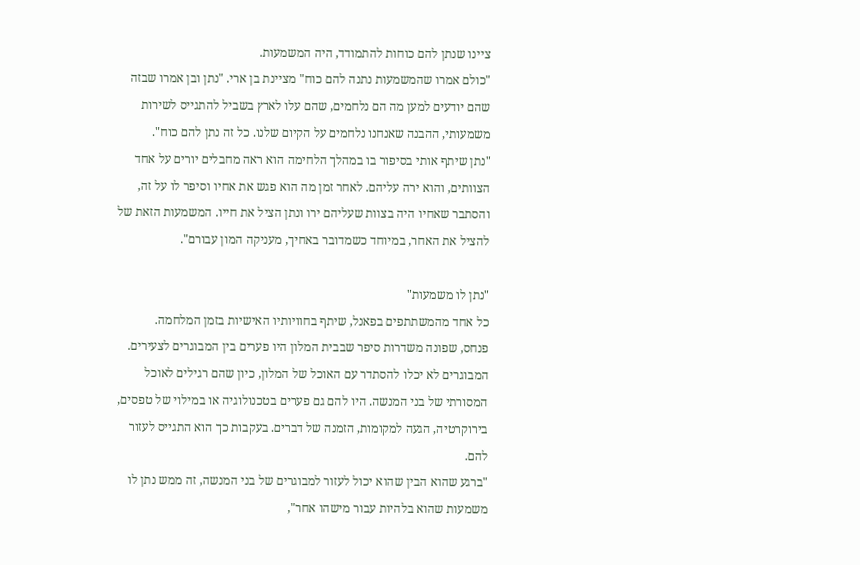ציינו שנתן להם כוחות להתמודד, היה המשמעות.
"כולם אמרו שהמשמעות נתנה להם כוח" מציינת בן ארי. "נתן ובן אמרו שבזה שהם יודעים למען מה הם נלחמים, שהם עלו לארץ בשביל להתגייס לשירות משמעותי, ההבנה שאנחנו נלחמים על הקיום שלנו. כל זה נתן להם כוח".
"נתן שיתף אותי בסיפור בו במהלך הלחימה הוא ראה מחבלים יורים על אחד הצוותים, והוא ירה עליהם. לאחר זמן מה הוא פגש את אחיו וסיפר לו על זה, והסתבר שאחיו היה בצוות שעליהם ירו ונתן הציל את חייו. המשמעות הזאת של להציל את האחר, במיוחד כשמדובר באחיך, מעניקה המון עבורם".

"נתן לו משמעות"
כל אחד מהמשתתפים בפאנל, שיתף בחוויותיו האישיות בזמן המלחמה.
פנחס, שפונה משדרות סיפר שבבית המלון היו פערים בין המבוגרים לצעירים. המבוגרים לא יכלו להסתדר עם האוכל של המלון, כיון שהם רגילים לאוכל המסורתי של בני המנשה. היו להם גם פערים בטכנולוגיה או במילוי של טפסים, בירוקרטיה, הגעה למקומות, הזמנה של דברים. בעקבות כך הוא התגייס לעזור להם.
"ברגע שהוא הבין שהוא יכול לעזור למבוגרים של בני המנשה, זה ממש נתן לו משמעות שהוא בלהיות עבור מישהו אחר",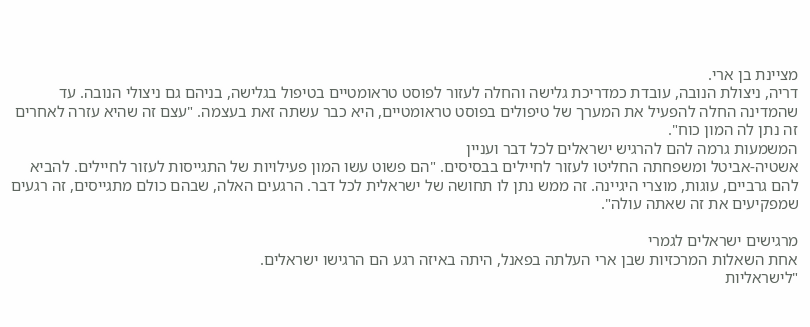מציינת בן ארי.
דריה, ניצולת הנובה, עובדת כמדריכת גלישה והחלה לעזור לפוסט טראומטיים בטיפול בגלישה, בניהם גם ניצולי הנובה. עד שהמדינה החלה להפעיל את המערך של טיפולים בפוסט טראומטיים, היא כבר עשתה זאת בעצמה. "עצם זה שהיא עזרה לאחרים זה נתן לה המון כוח".
המשמעות גרמה להם להרגיש ישראלים לכל דבר ועניין
אשטיה-אביטל ומשפחתה החליטו לעזור לחיילים בבסיסים. "הם פשוט עשו המון פעילויות של התגייסות לעזור לחיילים. להביא להם גרביים, עוגות, מוצרי היגיינה. זה ממש נתן לו תחושה של ישראלית לכל דבר. הרגעים האלה, שבהם כולם מתגייסים, זה רגעים שמפקיעים את זה שאתה עולה".

מרגישים ישראלים לגמרי
אחת השאלות המרכזיות שבן ארי העלתה בפאנל, היתה באיזה רגע הם הרגישו ישראלים.
"לישראליות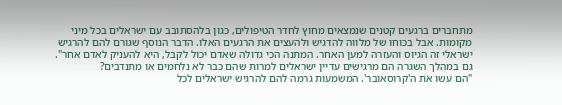מתחברים ברגעים קטנים שנמצאים מחוץ לחדר הטיפולים, כגון בלהסתובב עם ישראלים בכל מיני מקומות. אבל בכוחו של מלווה להדגיש ולהעצים את הרגעים האלו. הדבר הנוסף שגורם להם להרגיש ישראלי זה הגיוס והעזרה למען האחר. המתנה הכי גדולה שאדם יכול לקבל, היא להעניק לאדם אחר".
גם במהלך השגרה הם מרגישים עדיין ישראלים למרות שהם כבר לא נלחמים או מתנדבים?
"הם עשו את ה'קרוסאובר'. המשמעות גרמה להם להרגיש ישראלים לכל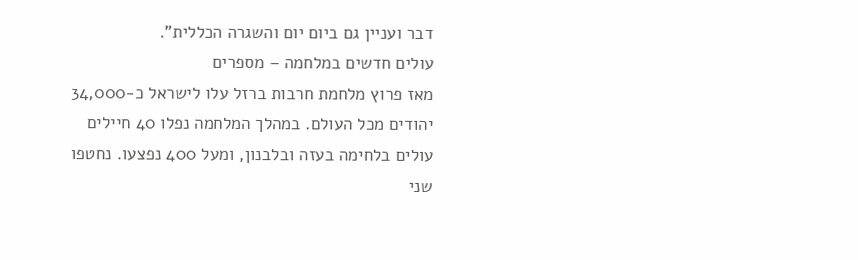דבר ועניין גם ביום יום והשגרה הכללית".
עולים חדשים במלחמה – מספרים
מאז פרוץ מלחמת חרבות ברזל עלו לישראל כ-34,000 יהודים מכל העולם. במהלך המלחמה נפלו 40 חיילים עולים בלחימה בעזה ובלבנון, ומעל 400 נפצעו. נחטפו שני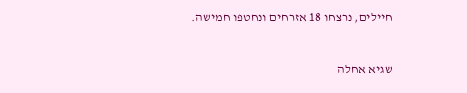חיילים, נרצחו 18 אזרחים ונחטפו חמישה.


שגיא אחלה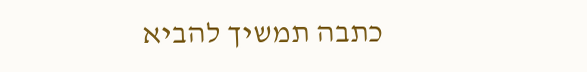כתבה תמשיך להביא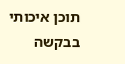תוכן איכותי בבקשה